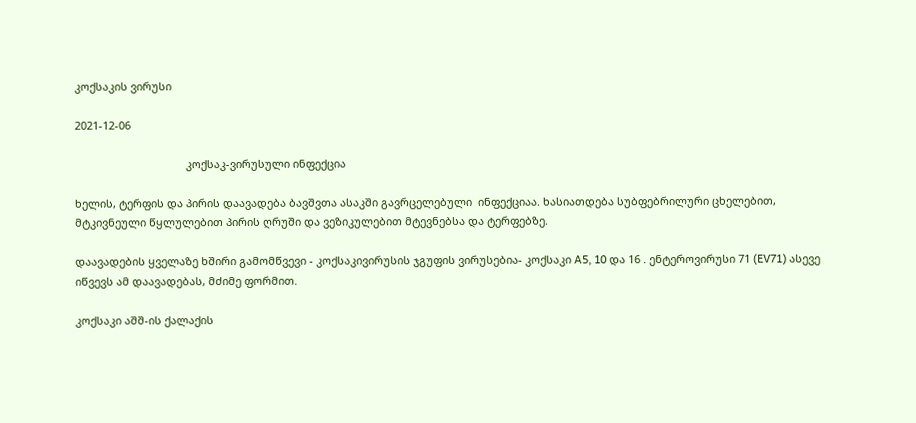კოქსაკის ვირუსი

2021-12-06

                                     კოქსაკ-ვირუსული ინფექცია

ხელის, ტერფის და პირის დაავადება ბავშვთა ასაკში გავრცელებული  ინფექციაა. ხასიათდება სუბფებრილური ცხელებით, მტკივნეული წყლულებით პირის ღრუში და ვეზიკულებით მტევნებსა და ტერფებზე.

დაავადების ყველაზე ხშირი გამომწვევი - კოქსაკივირუსის ჯგუფის ვირუსებია- კოქსაკი A5, 10 და 16 . ენტეროვირუსი 71 (EV71) ასევე იწვევს ამ დაავადებას, მძიმე ფორმით.

კოქსაკი აშშ-ის ქალაქის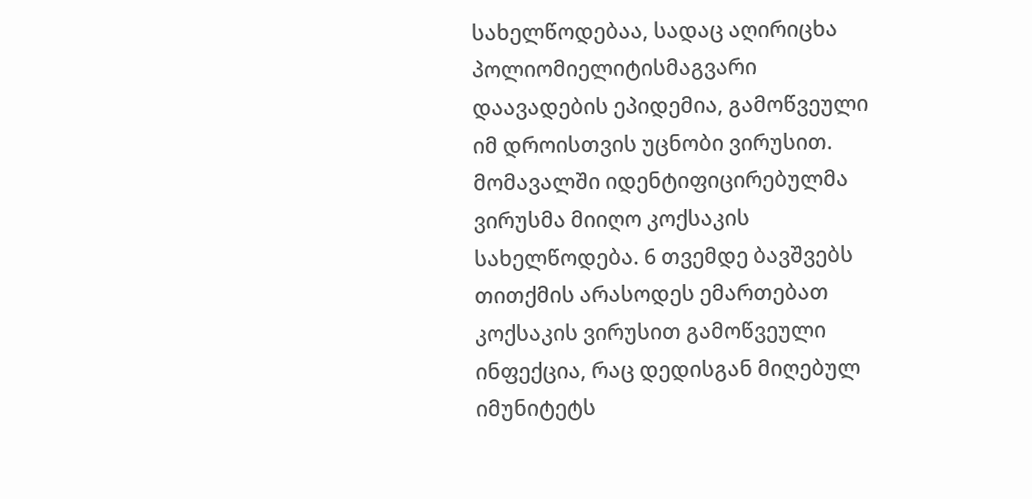სახელწოდებაა, სადაც აღირიცხა პოლიომიელიტისმაგვარი დაავადების ეპიდემია, გამოწვეული იმ დროისთვის უცნობი ვირუსით. მომავალში იდენტიფიცირებულმა ვირუსმა მიიღო კოქსაკის სახელწოდება. 6 თვემდე ბავშვებს თითქმის არასოდეს ემართებათ კოქსაკის ვირუსით გამოწვეული ინფექცია, რაც დედისგან მიღებულ იმუნიტეტს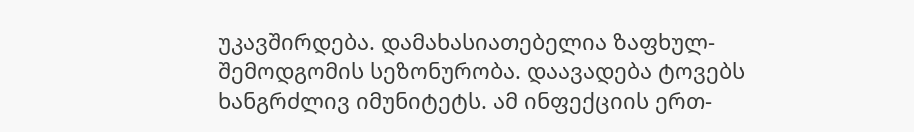უკავშირდება. დამახასიათებელია ზაფხულ-შემოდგომის სეზონურობა. დაავადება ტოვებს ხანგრძლივ იმუნიტეტს. ამ ინფექციის ერთ-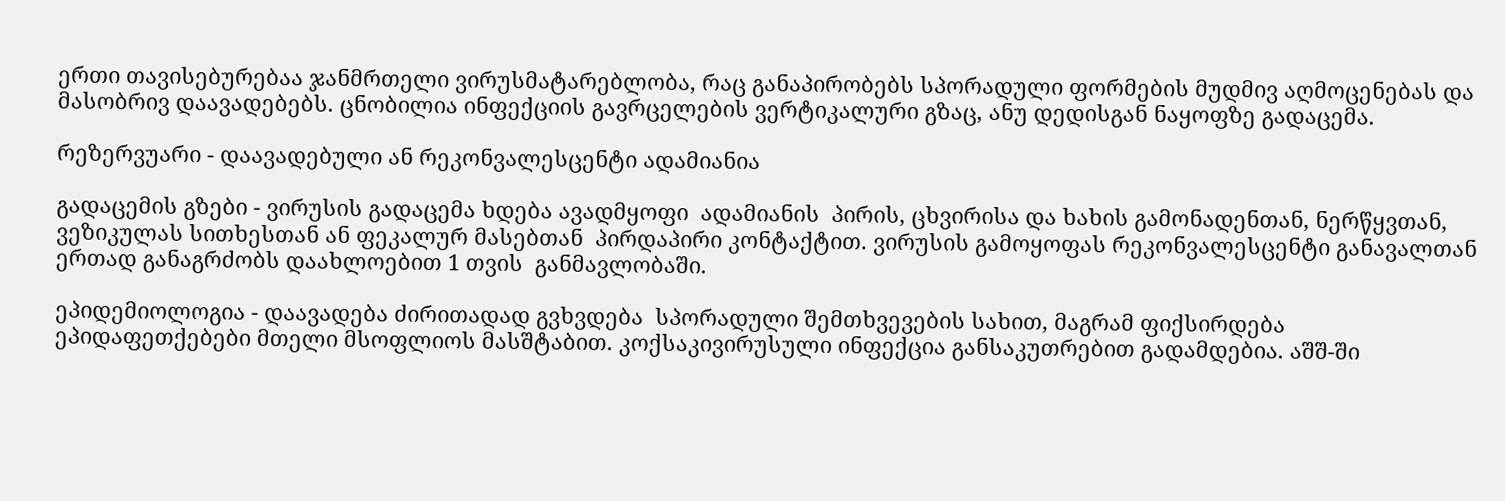ერთი თავისებურებაა ჯანმრთელი ვირუსმატარებლობა, რაც განაპირობებს სპორადული ფორმების მუდმივ აღმოცენებას და მასობრივ დაავადებებს. ცნობილია ინფექციის გავრცელების ვერტიკალური გზაც, ანუ დედისგან ნაყოფზე გადაცემა.

რეზერვუარი - დაავადებული ან რეკონვალესცენტი ადამიანია

გადაცემის გზები - ვირუსის გადაცემა ხდება ავადმყოფი  ადამიანის  პირის, ცხვირისა და ხახის გამონადენთან, ნერწყვთან, ვეზიკულას სითხესთან ან ფეკალურ მასებთან  პირდაპირი კონტაქტით. ვირუსის გამოყოფას რეკონვალესცენტი განავალთან ერთად განაგრძობს დაახლოებით 1 თვის  განმავლობაში.

ეპიდემიოლოგია - დაავადება ძირითადად გვხვდება  სპორადული შემთხვევების სახით, მაგრამ ფიქსირდება ეპიდაფეთქებები მთელი მსოფლიოს მასშტაბით. კოქსაკივირუსული ინფექცია განსაკუთრებით გადამდებია. აშშ-ში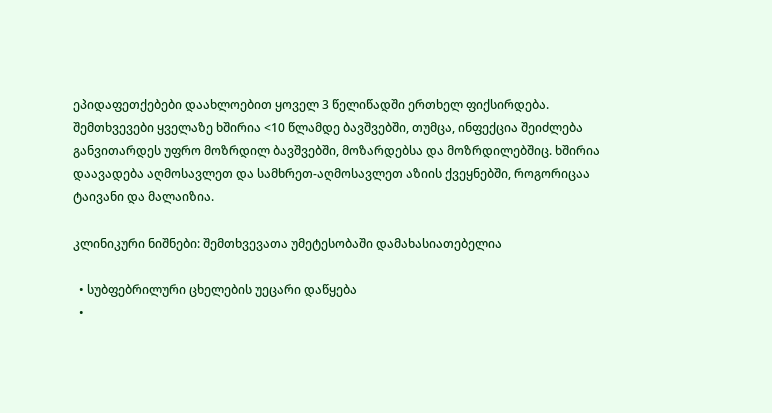ეპიდაფეთქებები დაახლოებით ყოველ 3 წელიწადში ერთხელ ფიქსირდება. შემთხვევები ყველაზე ხშირია <10 წლამდე ბავშვებში, თუმცა, ინფექცია შეიძლება განვითარდეს უფრო მოზრდილ ბავშვებში, მოზარდებსა და მოზრდილებშიც. ხშირია დაავადება აღმოსავლეთ და სამხრეთ-აღმოსავლეთ აზიის ქვეყნებში, როგორიცაა ტაივანი და მალაიზია.

კლინიკური ნიშნები: შემთხვევათა უმეტესობაში დამახასიათებელია

  • სუბფებრილური ცხელების უეცარი დაწყება
  •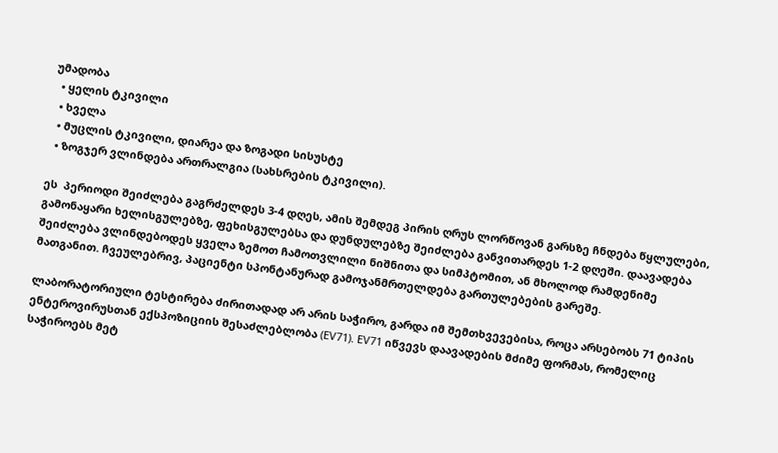უმადობა
  • ყელის ტკივილი
  • ხველა
  • მუცლის ტკივილი, დიარეა და ზოგადი სისუსტე
  • ზოგჯერ ვლინდება ართრალგია (სახსრების ტკივილი).

ეს  პერიოდი შეიძლება გაგრძელდეს 3-4 დღეს, ამის შემდეგ პირის ღრუს ლორწოვან გარსზე ჩნდება წყლულები, გამონაყარი ხელისგულებზე, ფეხისგულებსა და დუნდულებზე შეიძლება განვითარდეს 1-2 დღეში. დაავადება შეიძლება ვლინდებოდეს ყველა ზემოთ ჩამოთვლილი ნიშნითა და სიმპტომით, ან მხოლოდ რამდენიმე მათგანით. ჩვეულებრივ, პაციენტი სპონტანურად გამოჯანმრთელდება გართულებების გარეშე.

ლაბორატორიული ტესტირება ძირითადად არ არის საჭირო, გარდა იმ შემთხვევებისა, როცა არსებობს 71 ტიპის ენტეროვირუსთან ექსპოზიციის შესაძლებლობა (EV71). EV71 იწვევს დაავადების მძიმე ფორმას, რომელიც საჭიროებს მეტ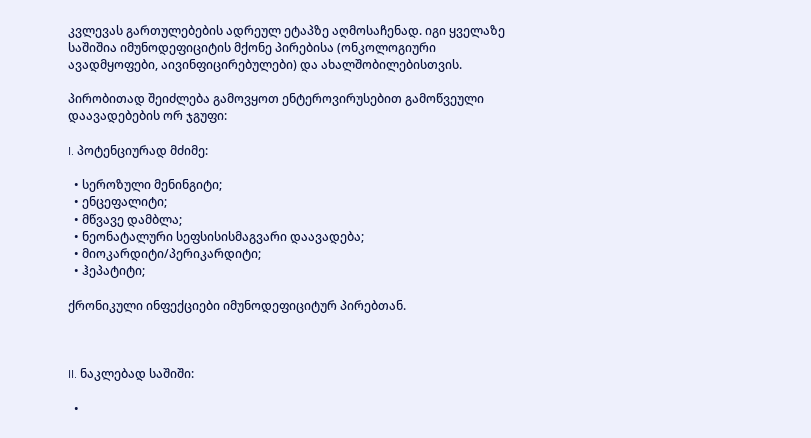კვლევას გართულებების ადრეულ ეტაპზე აღმოსაჩენად. იგი ყველაზე საშიშია იმუნოდეფიციტის მქონე პირებისა (ონკოლოგიური ავადმყოფები, აივინფიცირებულები) და ახალშობილებისთვის.

პირობითად შეიძლება გამოვყოთ ენტეროვირუსებით გამოწვეული დაავადებების ორ ჯგუფი:

I. პოტენციურად მძიმე:

  • სეროზული მენინგიტი;
  • ენცეფალიტი;
  • მწვავე დამბლა;
  • ნეონატალური სეფსისისმაგვარი დაავადება;
  • მიოკარდიტი/პერიკარდიტი;
  • ჰეპატიტი;

ქრონიკული ინფექციები იმუნოდეფიციტურ პირებთან.



II. ნაკლებად საშიში:

  •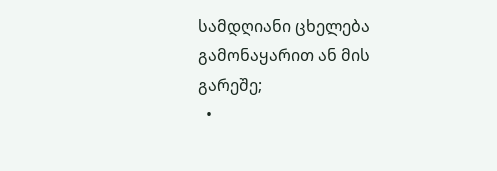სამდღიანი ცხელება გამონაყარით ან მის გარეშე;
  •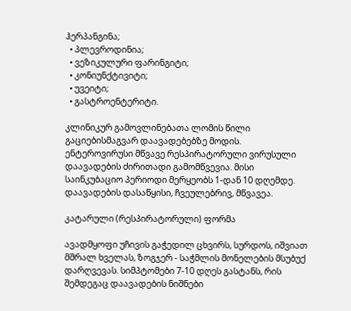ჰერპანგინა;
  • პლევროდინია;
  • ვეზიკულური ფარინგიტი;
  • კონიუნქტივიტი;
  • უვეიტი;
  • გასტროენტერიტი.

კლინიკურ გამოვლინებათა ლომის წილი გაციებისმაგვარ დაავადებებზე მოდის. ენტეროვირუსი მწვავე რესპირატორული ვირუსული დაავადების ძირითადი გამომწვევია. მისი საინკუბაციო პერიოდი მერყეობს 1-დან 10 დღემდე. დაავადების დასაწყისი, ჩვეულებრივ, მწვავეა.

კატარული (რესპირატორული) ფორმა

ავადმყოფი უჩივის გაჭედილ ცხვირს, სურდოს, იშვიათ მშრალ ხველას, ზოგჯერ - საჭმლის მონელების მსუბუქ დარღვევას. სიმპტომები 7-10 დღეს გასტანს, რის შემდეგაც დაავადების ნიშნები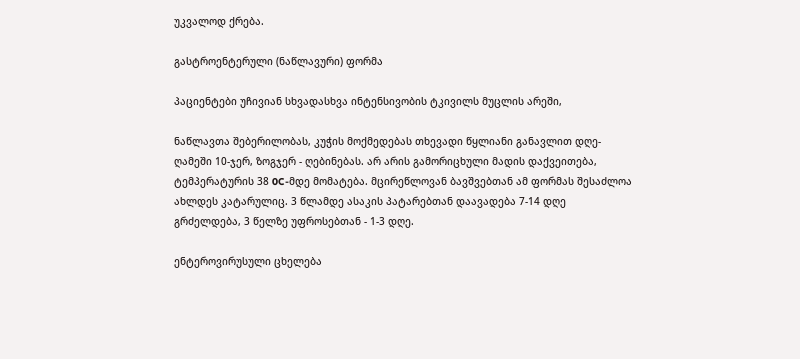უკვალოდ ქრება.

გასტროენტერული (ნაწლავური) ფორმა

პაციენტები უჩივიან სხვადასხვა ინტენსივობის ტკივილს მუცლის არეში,

ნაწლავთა შებერილობას, კუჭის მოქმედებას თხევადი წყლიანი განავლით დღე-ღამეში 10-ჯერ, ზოგჯერ - ღებინებას. არ არის გამორიცხული მადის დაქვეითება, ტემპერატურის 38 0C-მდე მომატება. მცირეწლოვან ბავშვებთან ამ ფორმას შესაძლოა ახლდეს კატარულიც. 3 წლამდე ასაკის პატარებთან დაავადება 7-14 დღე გრძელდება, 3 წელზე უფროსებთან - 1-3 დღე.

ენტეროვირუსული ცხელება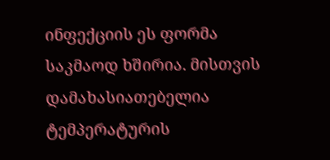ინფექციის ეს ფორმა საკმაოდ ხშირია. მისთვის დამახასიათებელია ტემპერატურის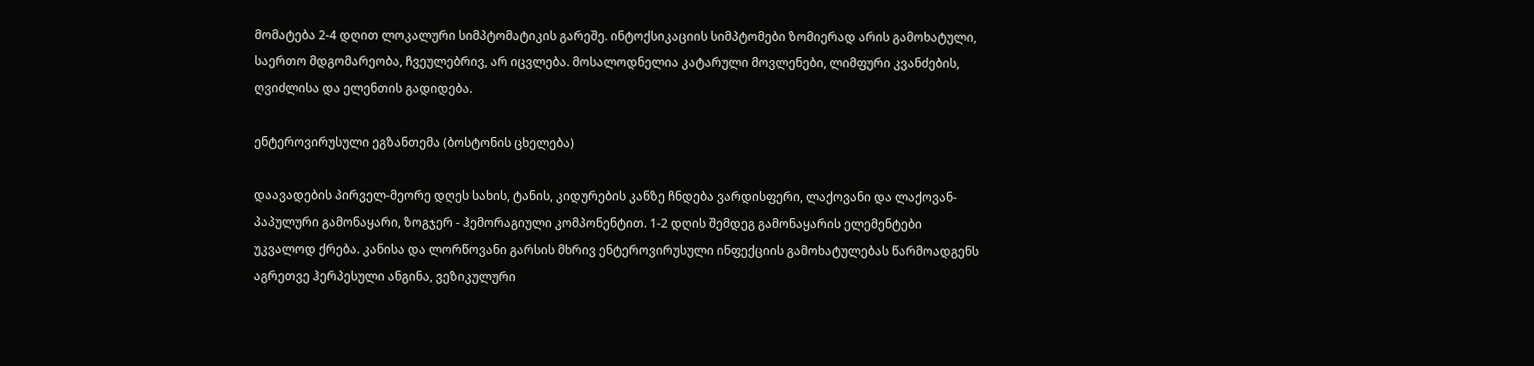მომატება 2-4 დღით ლოკალური სიმპტომატიკის გარეშე. ინტოქსიკაციის სიმპტომები ზომიერად არის გამოხატული, საერთო მდგომარეობა, ჩვეულებრივ, არ იცვლება. მოსალოდნელია კატარული მოვლენები, ლიმფური კვანძების, ღვიძლისა და ელენთის გადიდება.

ენტეროვირუსული ეგზანთემა (ბოსტონის ცხელება)

დაავადების პირველ-მეორე დღეს სახის, ტანის, კიდურების კანზე ჩნდება ვარდისფერი, ლაქოვანი და ლაქოვან-პაპულური გამონაყარი, ზოგჯერ - ჰემორაგიული კომპონენტით. 1-2 დღის შემდეგ გამონაყარის ელემენტები უკვალოდ ქრება. კანისა და ლორწოვანი გარსის მხრივ ენტეროვირუსული ინფექციის გამოხატულებას წარმოადგენს აგრეთვე ჰერპესული ანგინა, ვეზიკულური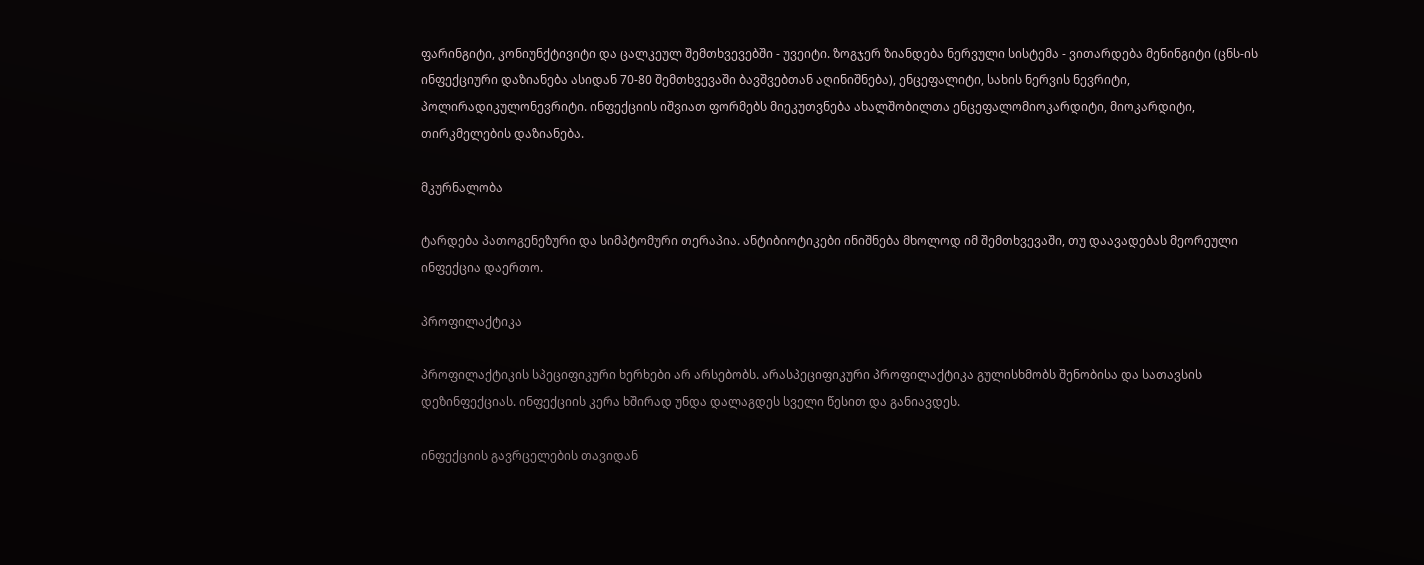ფარინგიტი, კონიუნქტივიტი და ცალკეულ შემთხვევებში - უვეიტი. ზოგჯერ ზიანდება ნერვული სისტემა - ვითარდება მენინგიტი (ცნს-ის ინფექციური დაზიანება ასიდან 70-80 შემთხვევაში ბავშვებთან აღინიშნება), ენცეფალიტი, სახის ნერვის ნევრიტი, პოლირადიკულონევრიტი. ინფექციის იშვიათ ფორმებს მიეკუთვნება ახალშობილთა ენცეფალომიოკარდიტი, მიოკარდიტი, თირკმელების დაზიანება.

მკურნალობა

ტარდება პათოგენეზური და სიმპტომური თერაპია. ანტიბიოტიკები ინიშნება მხოლოდ იმ შემთხვევაში, თუ დაავადებას მეორეული ინფექცია დაერთო.

პროფილაქტიკა

პროფილაქტიკის სპეციფიკური ხერხები არ არსებობს. არასპეციფიკური პროფილაქტიკა გულისხმობს შენობისა და სათავსის დეზინფექციას. ინფექციის კერა ხშირად უნდა დალაგდეს სველი წესით და განიავდეს.

ინფექციის გავრცელების თავიდან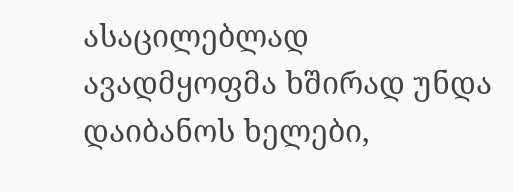ასაცილებლად ავადმყოფმა ხშირად უნდა დაიბანოს ხელები,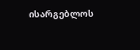ისარგებლოს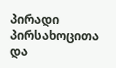პირადი პირსახოცითა და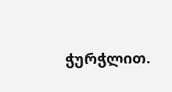ჭურჭლით.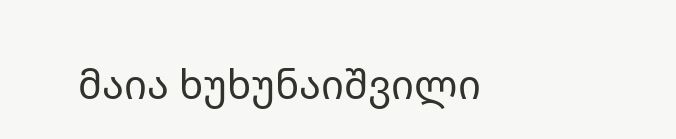მაია ხუხუნაიშვილი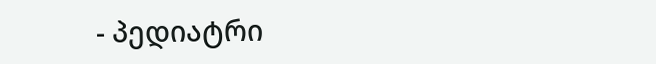- პედიატრი